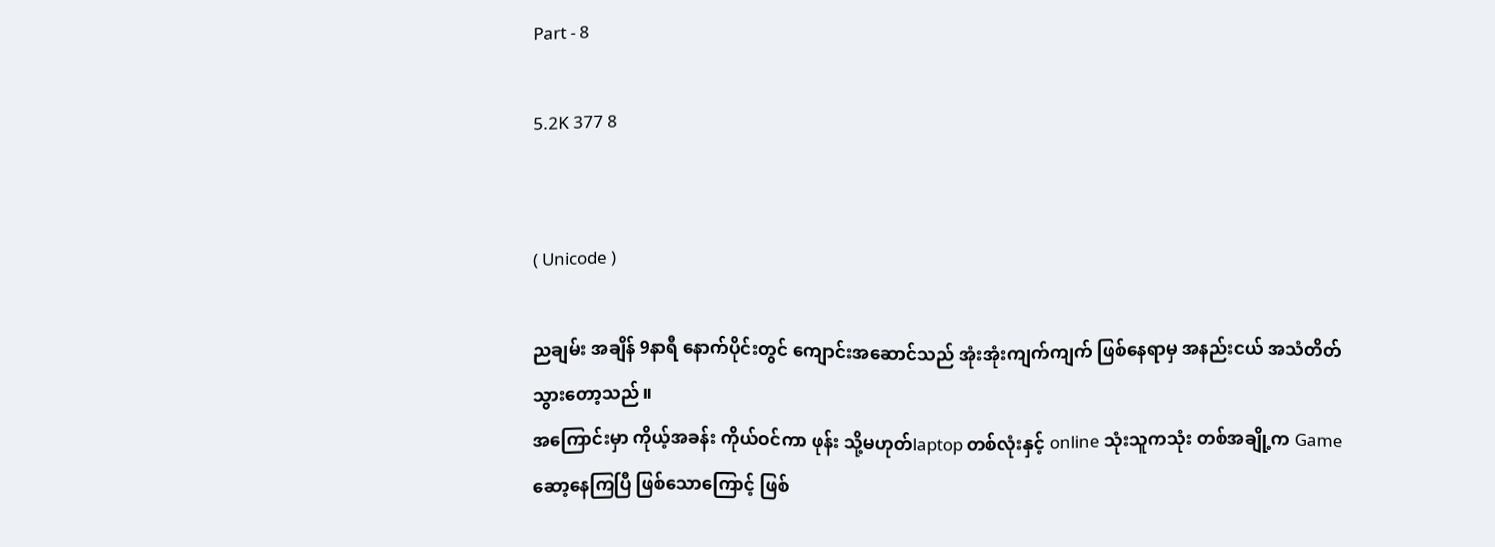Part - 8

5.2K 377 8


( Unicode )

ညချမ်း အချိန် 9နာရီ နောက်ပိုင်းတွင် ကျောင်းအဆောင်သည် အုံးအုံးကျက်ကျက် ဖြစ်နေရာမှ အနည်းငယ် အသံတိတ်သွားတော့သည်။
အကြောင်းမှာ ကိုယ့်အခန်း ကိုယ်ဝင်ကာ ဖုန်း သို့မဟုတ်laptop တစ်လုံးနှင့် online သုံးသူကသုံး တစ်အချို့က Gameဆော့နေကြပြီ ဖြစ်သောကြောင့် ဖြစ်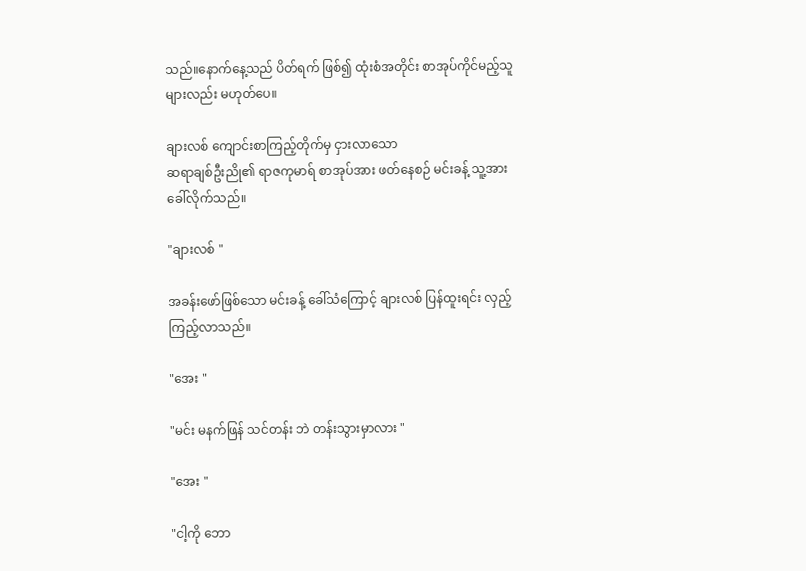သည်။နောက်နေ့သည် ပိတ်ရက် ဖြစ်၍ ထုံးစံအတိုင်း စာအုပ်ကိုင်မည့်သူများလည်း မဟုတ်ပေ။

ချားလစ် ကျောင်းစာကြည့်တိုက်မှ ငှားလာသော
ဆရာချစ်ဦးညို၏ ရာဇကုမာရ် စာအုပ်အား ဖတ်နေစဉ် မင်းခန့် သူ့အား ခေါ်လိုက်သည်။

"ချားလစ် "

အခန်းဖော်ဖြစ်သော မင်းခန့် ခေါ်သံကြောင့် ချားလစ် ပြန်ထူးရင်း လှည့်ကြည့်လာသည်။

"အေး "

"မင်း မနက်ဖြန် သင်တန်း ဘဲ တန်းသွားမှာလား "

"အေး "

"ငါ့ကို ဘော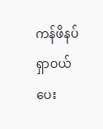ကန်ဖိနပ်ရှာဝယ်ပေး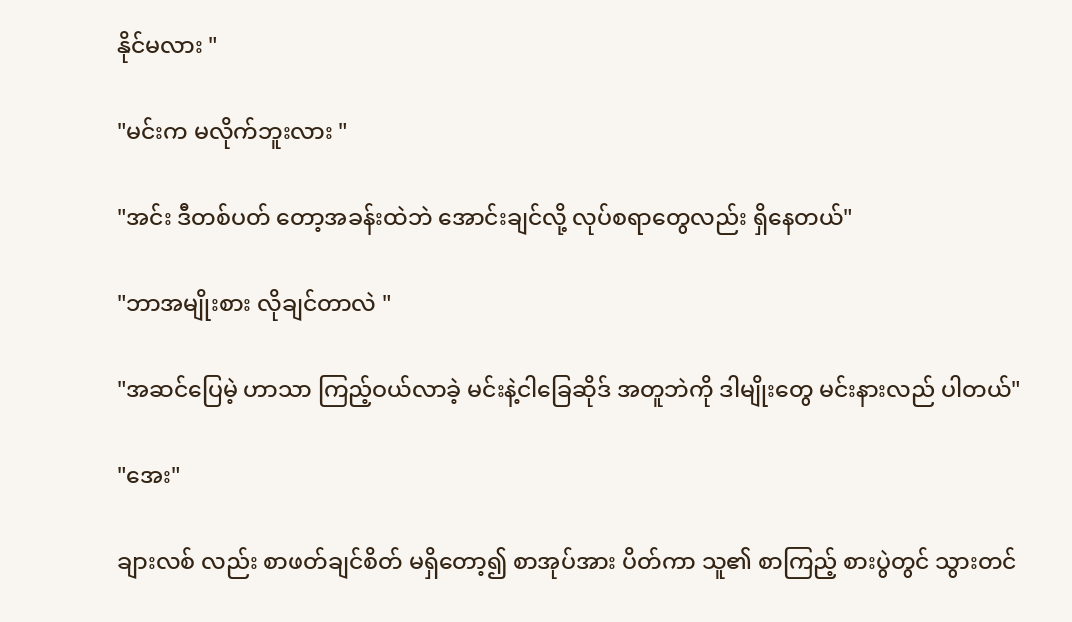နိုင်မလား "

"မင်းက မလိုက်ဘူးလား "

"အင်း ဒီတစ်ပတ် တော့အခန်းထဲဘဲ အောင်းချင်လို့ လုပ်စရာတွေလည်း ရှိနေတယ်"

"ဘာအမျိုးစား လိုချင်တာလဲ "

"အဆင်ပြေမဲ့ ဟာသာ ကြည့်ဝယ်လာခဲ့ မင်းနဲ့ငါခြေဆိုဒ် အတူဘဲကို ဒါမျိုးတွေ မင်းနားလည် ပါတယ်"

"အေး"

ချားလစ် လည်း စာဖတ်ချင်စိတ် မရှိတော့၍ စာအုပ်အား ပိတ်ကာ သူ၏ စာကြည့် စားပွဲတွင် သွားတင်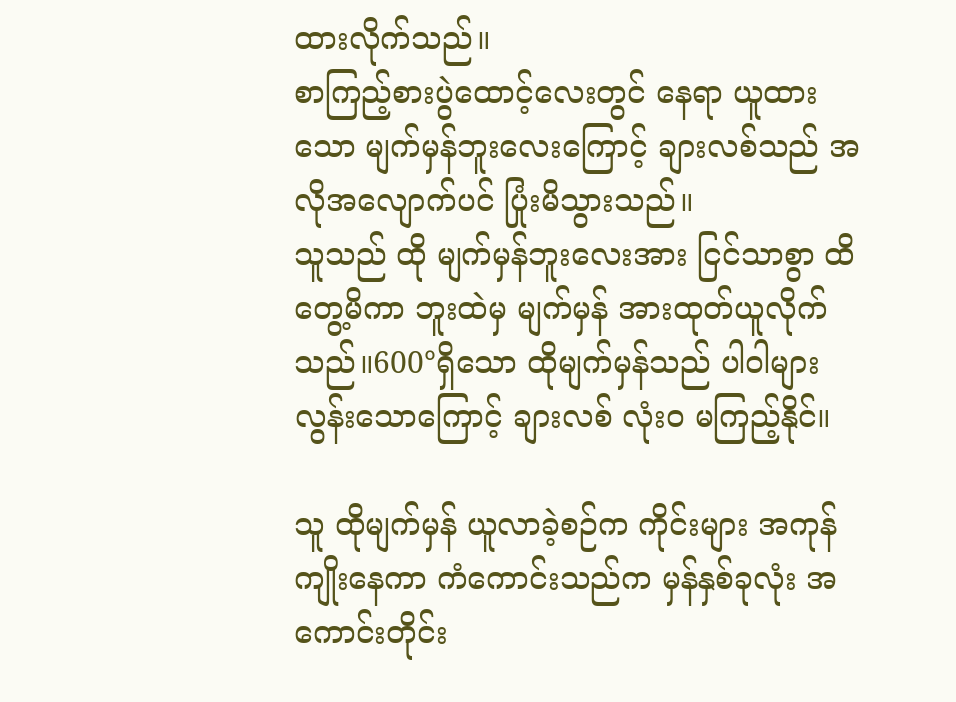ထားလိုက်သည်။
စာကြည့်စားပွဲထောင့်လေးတွင် နေရာ ယူထားသော မျက်မှန်ဘူးလေးကြောင့် ချားလစ်သည် အလိုအလျောက်ပင် ပြုံးမိသွားသည်။
သူသည် ထို မျက်မှန်ဘူးလေးအား ငြင်သာစွာ ထိတွေ့မိကာ ဘူးထဲမှ မျက်မှန် အားထုတ်ယူလိုက်သည်။600°ရှိသော ထိုမျက်မှန်သည် ပါဝါများလွန်းသောကြောင့် ချားလစ် လုံးဝ မကြည့်နိုင်။

သူ ထိုမျက်မှန် ယူလာခဲ့စဉ်က ကိုင်းများ အကုန်ကျိုးနေကာ ကံကောင်းသည်က မှန်နှစ်ခုလုံး အကောင်းတိုင်း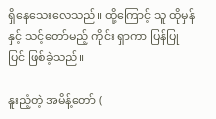ရှိနေသေးလေသည်။ ထို့ကြောင့် သူ ထိုမှန်နှင့် သင့်တော်မည့် ကိုင်း ရှာကာ ပြန်ပြုပြင် ဖြစ်ခဲ့သည်။

နူးညံ့တဲ့ အမိန့်တော် (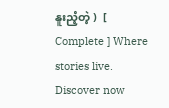နူးညံ့တဲ့ )  [ Complete ] Where stories live. Discover now